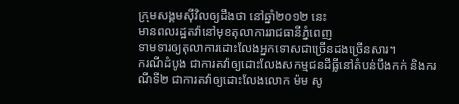ក្រុមសង្គមស៊ីវិលឲ្យដឹងថា នៅឆ្នាំ២០១២ នេះ
មានពលរដ្ឋតវ៉ានៅមុខតុលាការរាជធានីភ្នំពេញ
ទាមទារឲ្យតុលាការដោះលែងអ្នកទោសជាច្រើនដងច្រើនសារ។
ករណីដំបូង ជាការតវ៉ាឲ្យដោះលែងសកម្មជនដីធ្លីនៅតំបន់បឹងកក់ និងករណីទី២ ជាការតវ៉ាឲ្យដោះលែងលោក ម៉ម សូ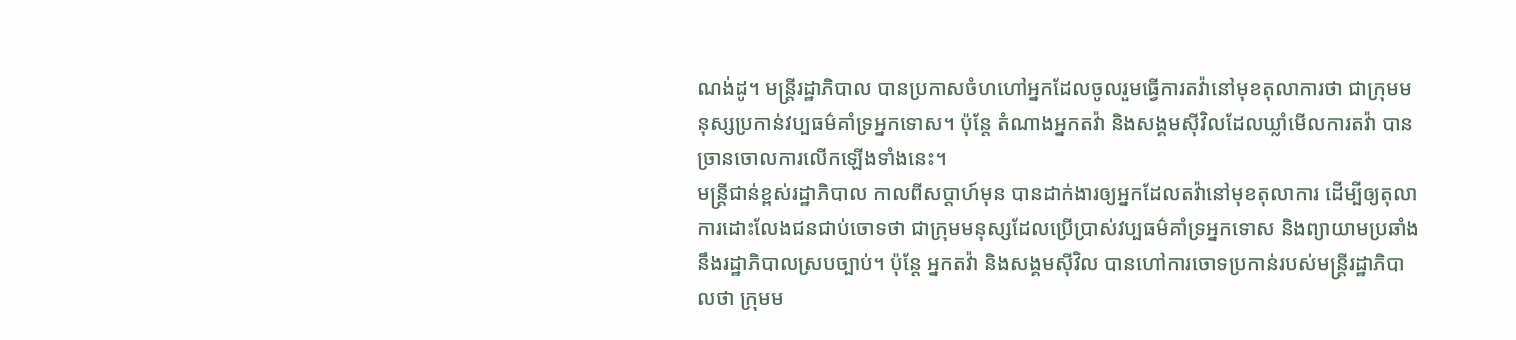ណង់ដូ។ មន្ត្រីរដ្ឋាភិបាល បានប្រកាសចំហហៅអ្នកដែលចូលរួមធ្វើការតវ៉ានៅមុខតុលាការថា ជាក្រុមមនុស្សប្រកាន់វប្បធម៌គាំទ្រអ្នកទោស។ ប៉ុន្តែ តំណាងអ្នកតវ៉ា និងសង្គមស៊ីវិលដែលឃ្លាំមើលការតវ៉ា បានច្រានចោលការលើកឡើងទាំងនេះ។
មន្ត្រីជាន់ខ្ពស់រដ្ឋាភិបាល កាលពីសប្ដាហ៍មុន បានដាក់ងារឲ្យអ្នកដែលតវ៉ានៅមុខតុលាការ ដើម្បីឲ្យតុលាការដោះលែងជនជាប់ចោទថា ជាក្រុមមនុស្សដែលប្រើប្រាស់វប្បធម៌គាំទ្រអ្នកទោស និងព្យាយាមប្រឆាំងនឹងរដ្ឋាភិបាលស្របច្បាប់។ ប៉ុន្តែ អ្នកតវ៉ា និងសង្គមស៊ីវិល បានហៅការចោទប្រកាន់របស់មន្ត្រីរដ្ឋាភិបាលថា ក្រុមម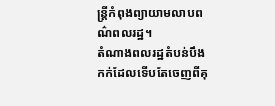ន្ត្រីកំពុងព្យាយាមលាបពណ៌ពលរដ្ឋ។
តំណាងពលរដ្ឋតំបន់បឹងកក់ដែលទើបតែចេញពីគុ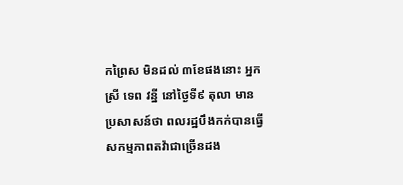កព្រៃស មិនដល់ ៣ខែផងនោះ អ្នកស្រី ទេព វន្នី នៅថ្ងៃទី៩ តុលា មានប្រសាសន៍ថា ពលរដ្ឋបឹងកក់បានធ្វើសកម្មភាពតវ៉ាជាច្រើនដង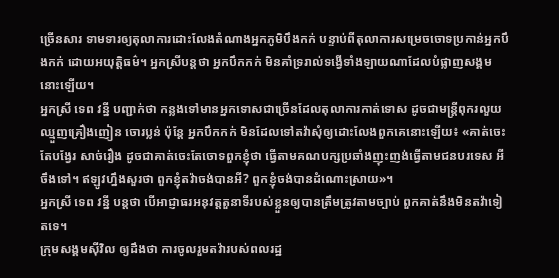ច្រើនសារ ទាមទារឲ្យតុលាការដោះលែងតំណាងអ្នកភូមិបឹងកក់ បន្ទាប់ពីតុលាការសម្រេចចោទប្រកាន់អ្នកបឹងកក់ ដោយអយុត្តិធម៌។ អ្នកស្រីបន្តថា អ្នកបឹកកក់ មិនគាំទ្ររាល់ទង្វើទាំងឡាយណាដែលបំផ្លាញសង្គមនោះឡើយ។
អ្នកស្រី ទេព វន្នី បញ្ជាក់ថា កន្លងទៅមានអ្នកទោសជាច្រើនដែលតុលាការកាត់ទោស ដូចជាមន្ត្រីពុករលួយ ឈ្មួញគ្រឿងញៀន ចោរប្លន់ ប៉ុន្តែ អ្នកបឹកកក់ មិនដែលទៅតវ៉ាសុំឲ្យដោះលែងពួកគេនោះឡើយ៖ «គាត់ចេះតែបង្វែរ សាច់រឿង ដូចជាគាត់ចេះតែចោទពួកខ្ញុំថា ធ្វើតាមគណបក្សប្រឆាំងញុះញង់ធ្វើតាមជនបរទេស អីចឹងទៅ។ ឥឡូវហ្នឹងសួរថា ពួកខ្ញុំតវ៉ាចង់បានអី? ពួកខ្ញុំចង់បានដំណោះស្រាយ»។
អ្នកស្រី ទេព វន្នី បន្តថា បើអាជ្ញាធរអនុវត្តតួនាទីរបស់ខ្លួនឲ្យបានត្រឹមត្រូវតាមច្បាប់ ពួកគាត់នឹងមិនតវ៉ាទៀតទេ។
ក្រុមសង្គមស៊ីវិល ឲ្យដឹងថា ការចូលរួមតវ៉ារបស់ពលរដ្ឋ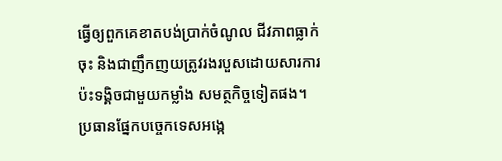ធ្វើឲ្យពួកគេខាតបង់ប្រាក់ចំណូល ជីវភាពធ្លាក់ចុះ និងជាញឹកញយត្រូវរងរបួសដោយសារការប៉ះទង្គិចជាមួយកម្លាំង សមត្ថកិច្ចទៀតផង។
ប្រធានផ្នែកបច្ចេកទេសអង្កេ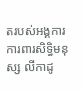តរបស់អង្គការការពារសិទ្ធិមនុស្ស លីកាដូ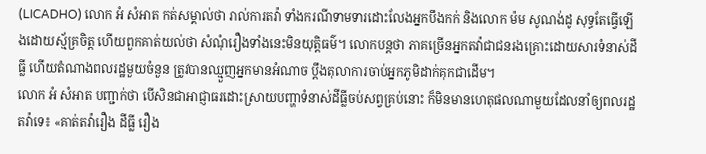(LICADHO) លោក អំ សំអាត កត់សម្គាល់ថា រាល់ការតវ៉ា ទាំងករណីទាមទារដោះលែងអ្នកបឹងកក់ និងលោក ម៉ម សូណង់ដូ សុទ្ធតែធ្វើឡើងដោយស្ម័គ្រចិត្ត ហើយពួកគាត់យល់ថា សំណុំរឿងទាំងនេះមិនយុត្តិធម៌។ លោកបន្តថា ភាគច្រើនអ្នកតវ៉ាជាជនរងគ្រោះដោយសារទំនាស់ដីធ្លី ហើយតំណាងពលរដ្ឋមួយចំនួន ត្រូវបានឈ្មួញអ្នកមានអំណាច ប្តឹងតុលាការចាប់អ្នកភូមិដាក់គុកជាដើម។
លោក អំ សំអាត បញ្ជាក់ថា បើសិនជាអាជ្ញាធរដោះស្រាយបញ្ហាទំនាស់ដីធ្លីចប់សព្វគ្រប់នោះ ក៏មិនមានហេតុផលណាមួយដែលនាំឲ្យពលរដ្ឋតវ៉ាទេ៖ «គាត់តវ៉ារឿង ដីធ្លី រឿង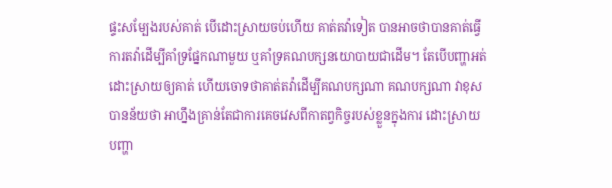ផ្ទះសម្បែងរបស់គាត់ បើដោះស្រាយចប់ហើយ គាត់តវ៉ាទៀត បានអាចថាបានគាត់ធ្វើការតវ៉ាដើម្បីគាំទ្រផ្នែកណាមួយ ឬគាំទ្រគណបក្សនយោបាយជាដើម។ តែបើបញ្ហាអត់ដោះស្រាយឲ្យគាត់ ហើយចោទថាគាត់តវ៉ាដើម្បីគណបក្សណា គណបក្សណា វាខុស បានន័យថា អាហ្នឹងគ្រាន់តែជាការគេចវេសពីកាតព្វកិច្ចរបស់ខ្លួនក្នុងការ ដោះស្រាយបញ្ហា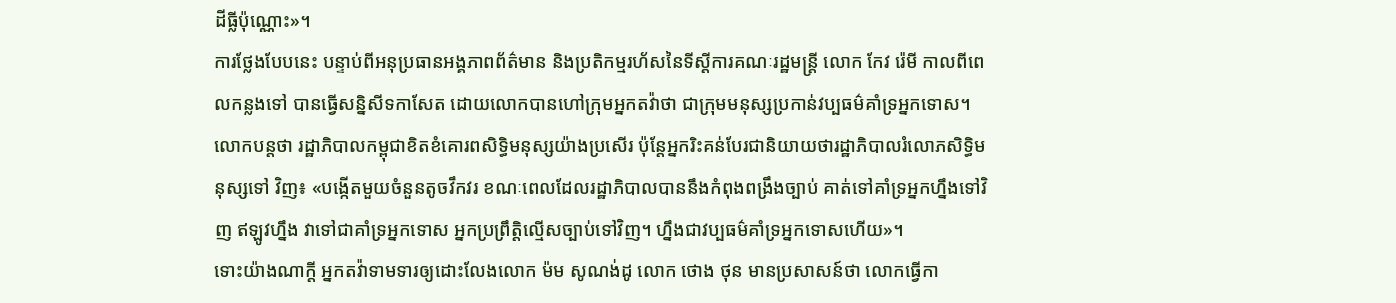ដីធ្លីប៉ុណ្ណោះ»។
ការថ្លែងបែបនេះ បន្ទាប់ពីអនុប្រធានអង្គភាពព័ត៌មាន និងប្រតិកម្មរហ័សនៃទីស្ដីការគណៈរដ្ឋមន្ត្រី លោក កែវ រ៉េមី កាលពីពេលកន្លងទៅ បានធ្វើសន្និសីទកាសែត ដោយលោកបានហៅក្រុមអ្នកតវ៉ាថា ជាក្រុមមនុស្សប្រកាន់វប្បធម៌គាំទ្រអ្នកទោស។ លោកបន្តថា រដ្ឋាភិបាលកម្ពុជាខិតខំគោរពសិទ្ធិមនុស្សយ៉ាងប្រសើរ ប៉ុន្តែអ្នករិះគន់បែរជានិយាយថារដ្ឋាភិបាលរំលោភសិទ្ធិមនុស្សទៅ វិញ៖ «បង្កើតមួយចំនួនតូចវឹកវរ ខណៈពេលដែលរដ្ឋាភិបាលបាននឹងកំពុងពង្រឹងច្បាប់ គាត់ទៅគាំទ្រអ្នកហ្នឹងទៅវិញ ឥឡូវហ្នឹង វាទៅជាគាំទ្រអ្នកទោស អ្នកប្រព្រឹត្តិល្មើសច្បាប់ទៅវិញ។ ហ្នឹងជាវប្បធម៌គាំទ្រអ្នកទោសហើយ»។
ទោះយ៉ាងណាក្តី អ្នកតវ៉ាទាមទារឲ្យដោះលែងលោក ម៉ម សូណង់ដូ លោក ថោង ថុន មានប្រសាសន៍ថា លោកធ្វើកា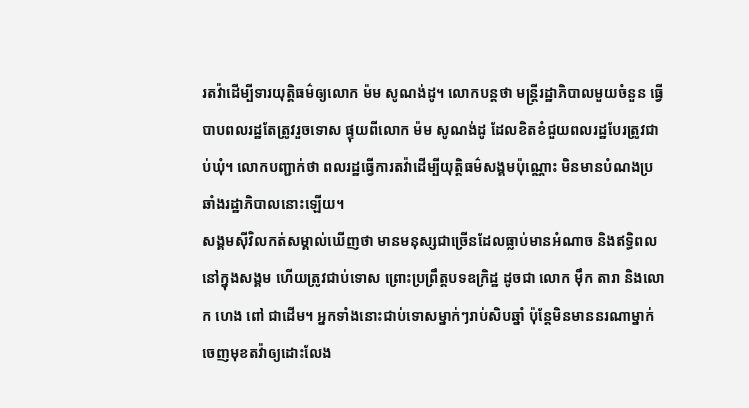រតវ៉ាដើម្បីទារយុត្តិធម៌ឲ្យលោក ម៉ម សូណង់ដូ។ លោកបន្តថា មន្ត្រីរដ្ឋាភិបាលមួយចំនួន ធ្វើបាបពលរដ្ឋតែត្រូវរួចទោស ផ្ទុយពីលោក ម៉ម សូណង់ដូ ដែលខិតខំជួយពលរដ្ឋបែរត្រូវជាប់ឃុំ។ លោកបញ្ជាក់ថា ពលរដ្ឋធ្វើការតវ៉ាដើម្បីយុត្តិធម៌សង្គមប៉ុណ្ណោះ មិនមានបំណងប្រឆាំងរដ្ឋាភិបាលនោះឡើយ។
សង្គមស៊ីវិលកត់សម្គាល់ឃើញថា មានមនុស្សជាច្រើនដែលធ្លាប់មានអំណាច និងឥទ្ធិពលនៅក្នុងសង្គម ហើយត្រូវជាប់ទោស ព្រោះប្រព្រឹត្តបទឧក្រិដ្ឋ ដូចជា លោក ម៉ឹក តារា និងលោក ហេង ពៅ ជាដើម។ អ្នកទាំងនោះជាប់ទោសម្នាក់ៗរាប់សិបឆ្នាំ ប៉ុន្តែមិនមាននរណាម្នាក់ចេញមុខតវ៉ាឲ្យដោះលែង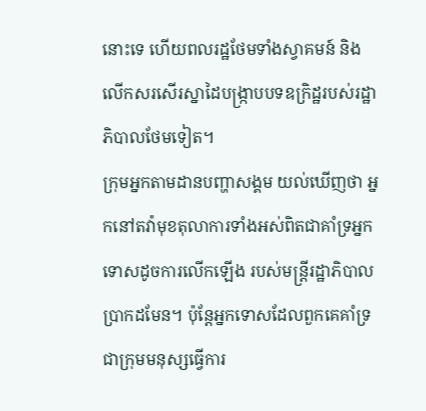នោះទេ ហើយពលរដ្ឋថែមទាំងស្វាគមន៍ និងលើកសរសើរស្នាដៃបង្ក្រាបបទឧក្រិដ្ឋរបស់រដ្ឋាភិបាលថែមទៀត។
ក្រុមអ្នកតាមដានបញ្ហាសង្គម យល់ឃើញថា អ្នកនៅតវ៉ាមុខតុលាការទាំងអស់ពិតជាគាំទ្រអ្នកទោសដូចការលើកឡើង របស់មន្ត្រីរដ្ឋាភិបាលប្រាកដមែន។ ប៉ុន្តែអ្នកទោសដែលពួកគេគាំទ្រជាក្រុមមនុស្សធ្វើការ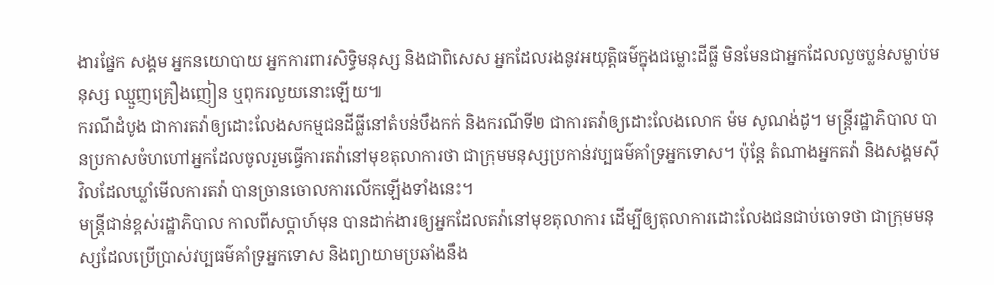ងារផ្នែក សង្គម អ្នកនយោបាយ អ្នកការពារសិទ្ធិមនុស្ស និងជាពិសេស អ្នកដែលរងនូវអយុត្តិធម៌ក្នុងជម្លោះដីធ្លី មិនមែនជាអ្នកដែលលួចប្លន់សម្លាប់មនុស្ស ឈ្មួញគ្រឿងញៀន ឬពុករលួយនោះឡើយ៕
ករណីដំបូង ជាការតវ៉ាឲ្យដោះលែងសកម្មជនដីធ្លីនៅតំបន់បឹងកក់ និងករណីទី២ ជាការតវ៉ាឲ្យដោះលែងលោក ម៉ម សូណង់ដូ។ មន្ត្រីរដ្ឋាភិបាល បានប្រកាសចំហហៅអ្នកដែលចូលរួមធ្វើការតវ៉ានៅមុខតុលាការថា ជាក្រុមមនុស្សប្រកាន់វប្បធម៌គាំទ្រអ្នកទោស។ ប៉ុន្តែ តំណាងអ្នកតវ៉ា និងសង្គមស៊ីវិលដែលឃ្លាំមើលការតវ៉ា បានច្រានចោលការលើកឡើងទាំងនេះ។
មន្ត្រីជាន់ខ្ពស់រដ្ឋាភិបាល កាលពីសប្ដាហ៍មុន បានដាក់ងារឲ្យអ្នកដែលតវ៉ានៅមុខតុលាការ ដើម្បីឲ្យតុលាការដោះលែងជនជាប់ចោទថា ជាក្រុមមនុស្សដែលប្រើប្រាស់វប្បធម៌គាំទ្រអ្នកទោស និងព្យាយាមប្រឆាំងនឹង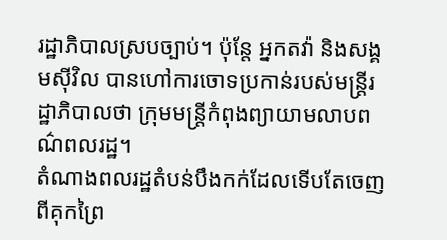រដ្ឋាភិបាលស្របច្បាប់។ ប៉ុន្តែ អ្នកតវ៉ា និងសង្គមស៊ីវិល បានហៅការចោទប្រកាន់របស់មន្ត្រីរដ្ឋាភិបាលថា ក្រុមមន្ត្រីកំពុងព្យាយាមលាបពណ៌ពលរដ្ឋ។
តំណាងពលរដ្ឋតំបន់បឹងកក់ដែលទើបតែចេញពីគុកព្រៃ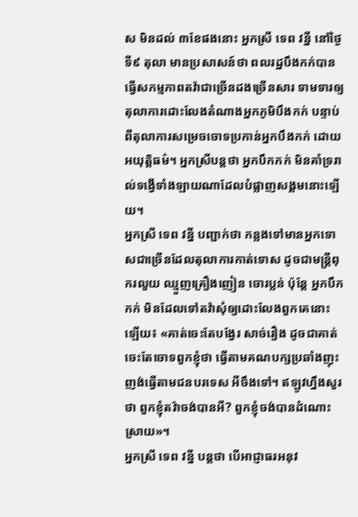ស មិនដល់ ៣ខែផងនោះ អ្នកស្រី ទេព វន្នី នៅថ្ងៃទី៩ តុលា មានប្រសាសន៍ថា ពលរដ្ឋបឹងកក់បានធ្វើសកម្មភាពតវ៉ាជាច្រើនដងច្រើនសារ ទាមទារឲ្យតុលាការដោះលែងតំណាងអ្នកភូមិបឹងកក់ បន្ទាប់ពីតុលាការសម្រេចចោទប្រកាន់អ្នកបឹងកក់ ដោយអយុត្តិធម៌។ អ្នកស្រីបន្តថា អ្នកបឹកកក់ មិនគាំទ្ររាល់ទង្វើទាំងឡាយណាដែលបំផ្លាញសង្គមនោះឡើយ។
អ្នកស្រី ទេព វន្នី បញ្ជាក់ថា កន្លងទៅមានអ្នកទោសជាច្រើនដែលតុលាការកាត់ទោស ដូចជាមន្ត្រីពុករលួយ ឈ្មួញគ្រឿងញៀន ចោរប្លន់ ប៉ុន្តែ អ្នកបឹកកក់ មិនដែលទៅតវ៉ាសុំឲ្យដោះលែងពួកគេនោះឡើយ៖ «គាត់ចេះតែបង្វែរ សាច់រឿង ដូចជាគាត់ចេះតែចោទពួកខ្ញុំថា ធ្វើតាមគណបក្សប្រឆាំងញុះញង់ធ្វើតាមជនបរទេស អីចឹងទៅ។ ឥឡូវហ្នឹងសួរថា ពួកខ្ញុំតវ៉ាចង់បានអី? ពួកខ្ញុំចង់បានដំណោះស្រាយ»។
អ្នកស្រី ទេព វន្នី បន្តថា បើអាជ្ញាធរអនុវ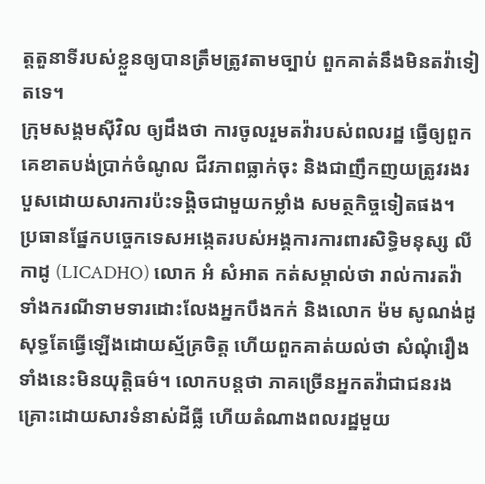ត្តតួនាទីរបស់ខ្លួនឲ្យបានត្រឹមត្រូវតាមច្បាប់ ពួកគាត់នឹងមិនតវ៉ាទៀតទេ។
ក្រុមសង្គមស៊ីវិល ឲ្យដឹងថា ការចូលរួមតវ៉ារបស់ពលរដ្ឋ ធ្វើឲ្យពួកគេខាតបង់ប្រាក់ចំណូល ជីវភាពធ្លាក់ចុះ និងជាញឹកញយត្រូវរងរបួសដោយសារការប៉ះទង្គិចជាមួយកម្លាំង សមត្ថកិច្ចទៀតផង។
ប្រធានផ្នែកបច្ចេកទេសអង្កេតរបស់អង្គការការពារសិទ្ធិមនុស្ស លីកាដូ (LICADHO) លោក អំ សំអាត កត់សម្គាល់ថា រាល់ការតវ៉ា ទាំងករណីទាមទារដោះលែងអ្នកបឹងកក់ និងលោក ម៉ម សូណង់ដូ សុទ្ធតែធ្វើឡើងដោយស្ម័គ្រចិត្ត ហើយពួកគាត់យល់ថា សំណុំរឿងទាំងនេះមិនយុត្តិធម៌។ លោកបន្តថា ភាគច្រើនអ្នកតវ៉ាជាជនរងគ្រោះដោយសារទំនាស់ដីធ្លី ហើយតំណាងពលរដ្ឋមួយ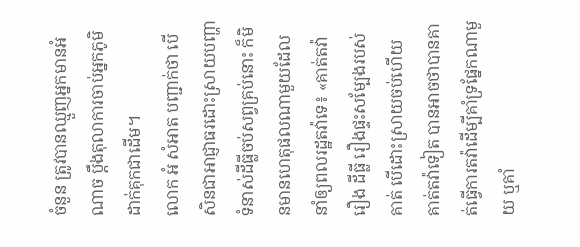ចំនួន ត្រូវបានឈ្មួញអ្នកមានអំណាច ប្តឹងតុលាការចាប់អ្នកភូមិដាក់គុកជាដើម។
លោក អំ សំអាត បញ្ជាក់ថា បើសិនជាអាជ្ញាធរដោះស្រាយបញ្ហាទំនាស់ដីធ្លីចប់សព្វគ្រប់នោះ ក៏មិនមានហេតុផលណាមួយដែលនាំឲ្យពលរដ្ឋតវ៉ាទេ៖ «គាត់តវ៉ារឿង ដីធ្លី រឿងផ្ទះសម្បែងរបស់គាត់ បើដោះស្រាយចប់ហើយ គាត់តវ៉ាទៀត បានអាចថាបានគាត់ធ្វើការតវ៉ាដើម្បីគាំទ្រផ្នែកណាមួយ ឬគាំ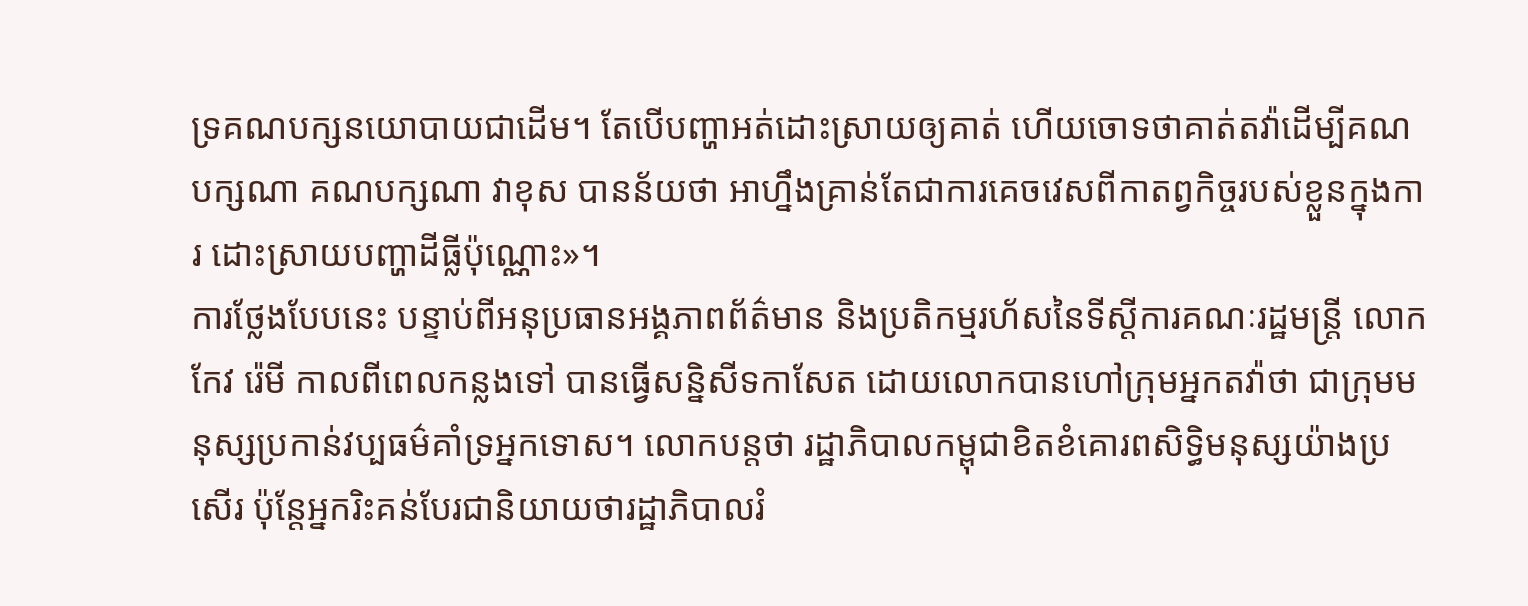ទ្រគណបក្សនយោបាយជាដើម។ តែបើបញ្ហាអត់ដោះស្រាយឲ្យគាត់ ហើយចោទថាគាត់តវ៉ាដើម្បីគណបក្សណា គណបក្សណា វាខុស បានន័យថា អាហ្នឹងគ្រាន់តែជាការគេចវេសពីកាតព្វកិច្ចរបស់ខ្លួនក្នុងការ ដោះស្រាយបញ្ហាដីធ្លីប៉ុណ្ណោះ»។
ការថ្លែងបែបនេះ បន្ទាប់ពីអនុប្រធានអង្គភាពព័ត៌មាន និងប្រតិកម្មរហ័សនៃទីស្ដីការគណៈរដ្ឋមន្ត្រី លោក កែវ រ៉េមី កាលពីពេលកន្លងទៅ បានធ្វើសន្និសីទកាសែត ដោយលោកបានហៅក្រុមអ្នកតវ៉ាថា ជាក្រុមមនុស្សប្រកាន់វប្បធម៌គាំទ្រអ្នកទោស។ លោកបន្តថា រដ្ឋាភិបាលកម្ពុជាខិតខំគោរពសិទ្ធិមនុស្សយ៉ាងប្រសើរ ប៉ុន្តែអ្នករិះគន់បែរជានិយាយថារដ្ឋាភិបាលរំ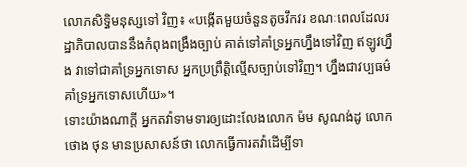លោភសិទ្ធិមនុស្សទៅ វិញ៖ «បង្កើតមួយចំនួនតូចវឹកវរ ខណៈពេលដែលរដ្ឋាភិបាលបាននឹងកំពុងពង្រឹងច្បាប់ គាត់ទៅគាំទ្រអ្នកហ្នឹងទៅវិញ ឥឡូវហ្នឹង វាទៅជាគាំទ្រអ្នកទោស អ្នកប្រព្រឹត្តិល្មើសច្បាប់ទៅវិញ។ ហ្នឹងជាវប្បធម៌គាំទ្រអ្នកទោសហើយ»។
ទោះយ៉ាងណាក្តី អ្នកតវ៉ាទាមទារឲ្យដោះលែងលោក ម៉ម សូណង់ដូ លោក ថោង ថុន មានប្រសាសន៍ថា លោកធ្វើការតវ៉ាដើម្បីទា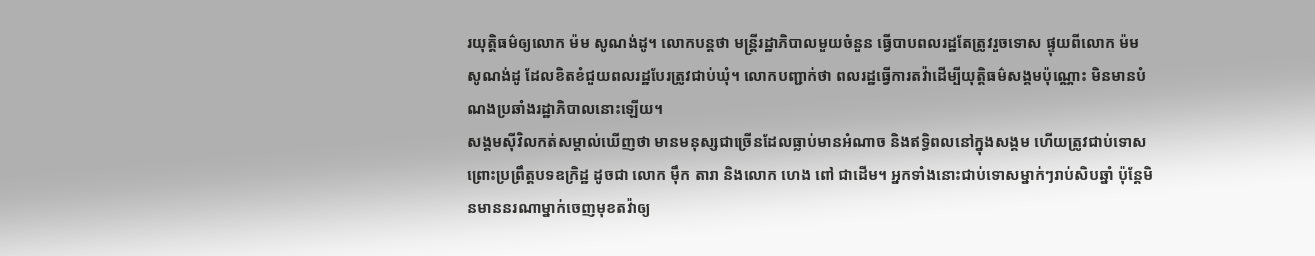រយុត្តិធម៌ឲ្យលោក ម៉ម សូណង់ដូ។ លោកបន្តថា មន្ត្រីរដ្ឋាភិបាលមួយចំនួន ធ្វើបាបពលរដ្ឋតែត្រូវរួចទោស ផ្ទុយពីលោក ម៉ម សូណង់ដូ ដែលខិតខំជួយពលរដ្ឋបែរត្រូវជាប់ឃុំ។ លោកបញ្ជាក់ថា ពលរដ្ឋធ្វើការតវ៉ាដើម្បីយុត្តិធម៌សង្គមប៉ុណ្ណោះ មិនមានបំណងប្រឆាំងរដ្ឋាភិបាលនោះឡើយ។
សង្គមស៊ីវិលកត់សម្គាល់ឃើញថា មានមនុស្សជាច្រើនដែលធ្លាប់មានអំណាច និងឥទ្ធិពលនៅក្នុងសង្គម ហើយត្រូវជាប់ទោស ព្រោះប្រព្រឹត្តបទឧក្រិដ្ឋ ដូចជា លោក ម៉ឹក តារា និងលោក ហេង ពៅ ជាដើម។ អ្នកទាំងនោះជាប់ទោសម្នាក់ៗរាប់សិបឆ្នាំ ប៉ុន្តែមិនមាននរណាម្នាក់ចេញមុខតវ៉ាឲ្យ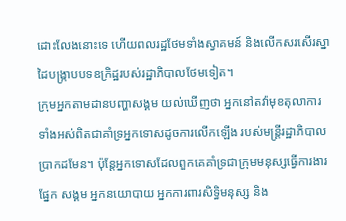ដោះលែងនោះទេ ហើយពលរដ្ឋថែមទាំងស្វាគមន៍ និងលើកសរសើរស្នាដៃបង្ក្រាបបទឧក្រិដ្ឋរបស់រដ្ឋាភិបាលថែមទៀត។
ក្រុមអ្នកតាមដានបញ្ហាសង្គម យល់ឃើញថា អ្នកនៅតវ៉ាមុខតុលាការទាំងអស់ពិតជាគាំទ្រអ្នកទោសដូចការលើកឡើង របស់មន្ត្រីរដ្ឋាភិបាលប្រាកដមែន។ ប៉ុន្តែអ្នកទោសដែលពួកគេគាំទ្រជាក្រុមមនុស្សធ្វើការងារផ្នែក សង្គម អ្នកនយោបាយ អ្នកការពារសិទ្ធិមនុស្ស និង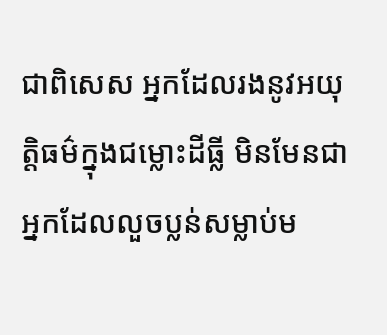ជាពិសេស អ្នកដែលរងនូវអយុត្តិធម៌ក្នុងជម្លោះដីធ្លី មិនមែនជាអ្នកដែលលួចប្លន់សម្លាប់ម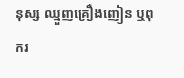នុស្ស ឈ្មួញគ្រឿងញៀន ឬពុករ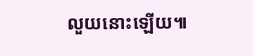លួយនោះឡើយ៕